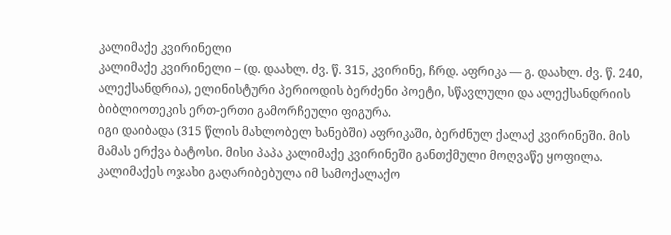კალიმაქე კვირინელი
კალიმაქე კვირინელი – (დ. დაახლ. ძვ. წ. 315, კვირინე, ჩრდ. აფრიკა — გ. დაახლ. ძვ. წ. 240, ალექსანდრია), ელინისტური პერიოდის ბერძენი პოეტი, სწავლული და ალექსანდრიის ბიბლიოთეკის ერთ-ერთი გამორჩეული ფიგურა.
იგი დაიბადა (315 წლის მახლობელ ხანებში) აფრიკაში, ბერძნულ ქალაქ კვირინეში. მის მამას ერქვა ბატოსი. მისი პაპა კალიმაქე კვირინეში განთქმული მოღვაწე ყოფილა. კალიმაქეს ოჯახი გაღარიბებულა იმ სამოქალაქო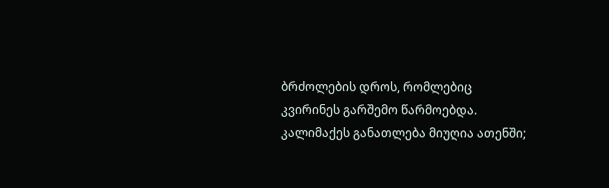ბრძოლების დროს, რომლებიც კვირინეს გარშემო წარმოებდა. კალიმაქეს განათლება მიუღია ათენში;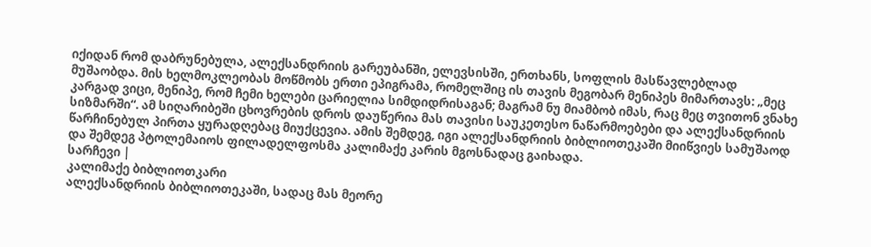იქიდან რომ დაბრუნებულა, ალექსანდრიის გარეუბანში, ელევსისში, ერთხანს, სოფლის მასწავლებლად მუშაობდა. მის ხელმოკლეობას მოწმობს ერთი ეპიგრამა, რომელშიც ის თავის მეგობარ მენიპეს მიმართავს: „მეც კარგად ვიცი, მენიპე, რომ ჩემი ხელები ცარიელია სიმდიდრისაგან; მაგრამ ნუ მიამბობ იმას, რაც მეც თვითონ ვნახე სიზმარში“. ამ სიღარიბეში ცხოვრების დროს დაუწერია მას თავისი საუკეთესო ნაწარმოებები და ალექსანდრიის წარჩინებულ პირთა ყურადღებაც მიუქცევია. ამის შემდეგ, იგი ალექსანდრიის ბიბლიოთეკაში მიიწვიეს სამუშაოდ და შემდეგ პტოლემაიოს ფილადელფოსმა კალიმაქე კარის მგოსნადაც გაიხადა.
სარჩევი |
კალიმაქე ბიბლიოთკარი
ალექსანდრიის ბიბლიოთეკაში, სადაც მას მეორე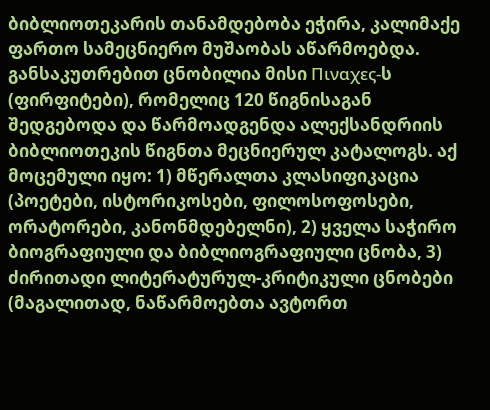ბიბლიოთეკარის თანამდებობა ეჭირა, კალიმაქე ფართო სამეცნიერო მუშაობას აწარმოებდა. განსაკუთრებით ცნობილია მისი Πιναχες-ს (ფირფიტები), რომელიც 120 წიგნისაგან შედგებოდა და წარმოადგენდა ალექსანდრიის ბიბლიოთეკის წიგნთა მეცნიერულ კატალოგს. აქ მოცემული იყო: 1) მწერალთა კლასიფიკაცია (პოეტები, ისტორიკოსები, ფილოსოფოსები, ორატორები, კანონმდებელნი), 2) ყველა საჭირო ბიოგრაფიული და ბიბლიოგრაფიული ცნობა, 3) ძირითადი ლიტერატურულ-კრიტიკული ცნობები (მაგალითად, ნაწარმოებთა ავტორთ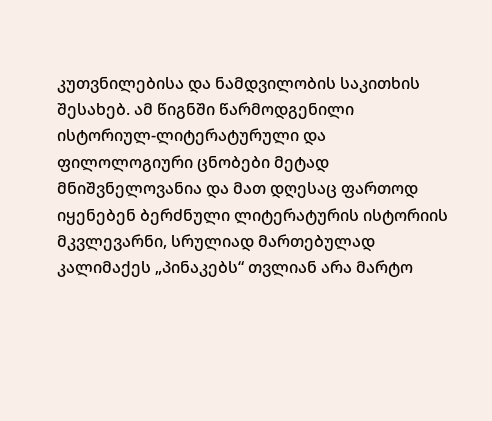კუთვნილებისა და ნამდვილობის საკითხის შესახებ. ამ წიგნში წარმოდგენილი ისტორიულ-ლიტერატურული და ფილოლოგიური ცნობები მეტად მნიშვნელოვანია და მათ დღესაც ფართოდ იყენებენ ბერძნული ლიტერატურის ისტორიის მკვლევარნი, სრულიად მართებულად კალიმაქეს „პინაკებს“ თვლიან არა მარტო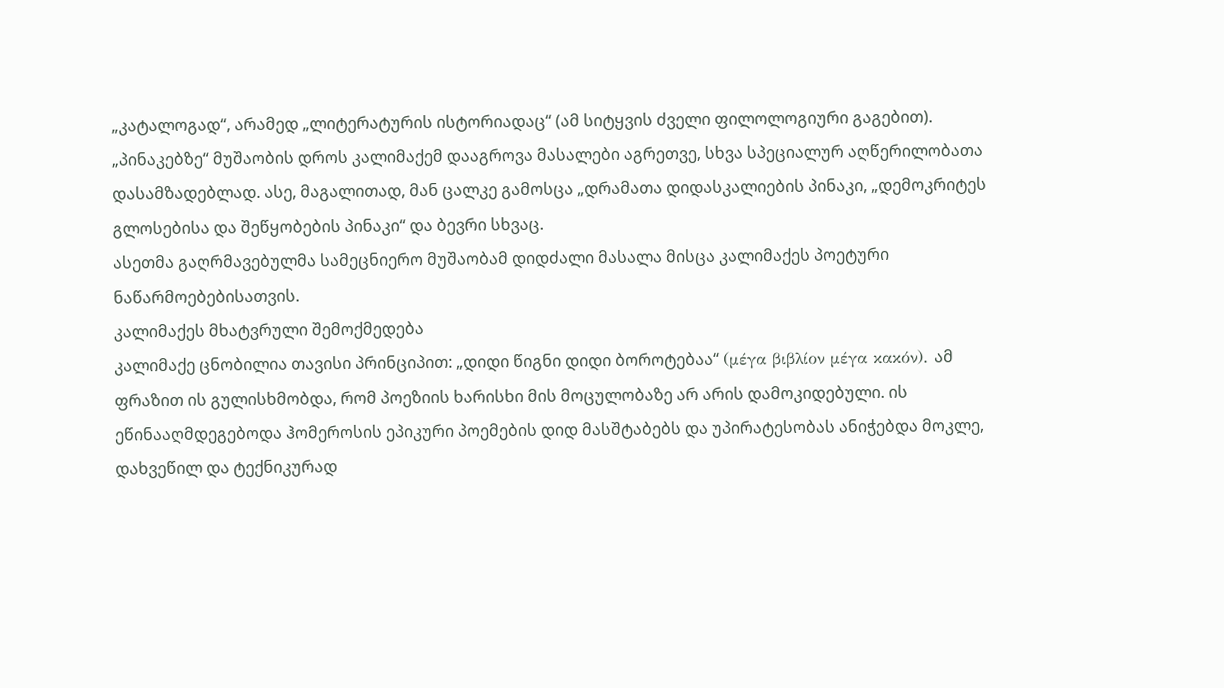„კატალოგად“, არამედ „ლიტერატურის ისტორიადაც“ (ამ სიტყვის ძველი ფილოლოგიური გაგებით).
„პინაკებზე“ მუშაობის დროს კალიმაქემ დააგროვა მასალები აგრეთვე, სხვა სპეციალურ აღწერილობათა დასამზადებლად. ასე, მაგალითად, მან ცალკე გამოსცა „დრამათა დიდასკალიების პინაკი, „დემოკრიტეს გლოსებისა და შეწყობების პინაკი“ და ბევრი სხვაც.
ასეთმა გაღრმავებულმა სამეცნიერო მუშაობამ დიდძალი მასალა მისცა კალიმაქეს პოეტური ნაწარმოებებისათვის.
კალიმაქეს მხატვრული შემოქმედება
კალიმაქე ცნობილია თავისი პრინციპით: „დიდი წიგნი დიდი ბოროტებაა“ (μέγα βιβλίον μέγα κακόν). ამ ფრაზით ის გულისხმობდა, რომ პოეზიის ხარისხი მის მოცულობაზე არ არის დამოკიდებული. ის ეწინააღმდეგებოდა ჰომეროსის ეპიკური პოემების დიდ მასშტაბებს და უპირატესობას ანიჭებდა მოკლე, დახვეწილ და ტექნიკურად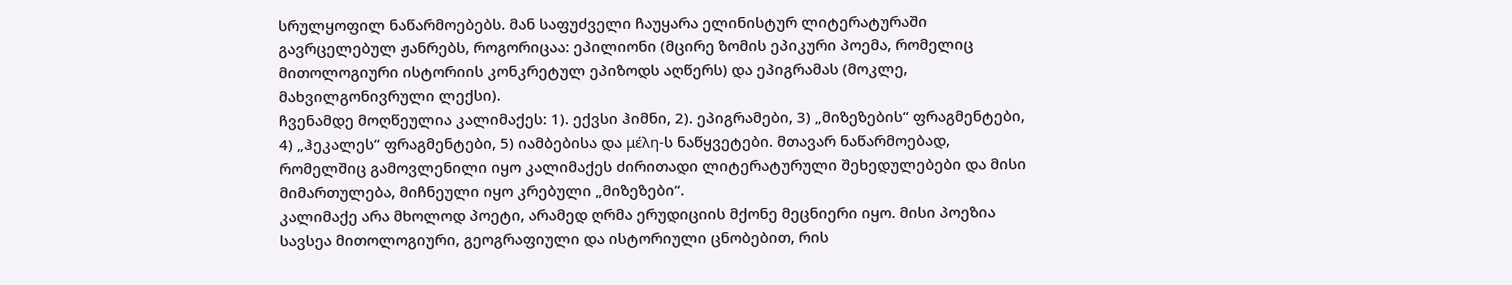სრულყოფილ ნაწარმოებებს. მან საფუძველი ჩაუყარა ელინისტურ ლიტერატურაში გავრცელებულ ჟანრებს, როგორიცაა: ეპილიონი (მცირე ზომის ეპიკური პოემა, რომელიც მითოლოგიური ისტორიის კონკრეტულ ეპიზოდს აღწერს) და ეპიგრამას (მოკლე, მახვილგონივრული ლექსი).
ჩვენამდე მოღწეულია კალიმაქეს: 1). ექვსი ჰიმნი, 2). ეპიგრამები, 3) „მიზეზების“ ფრაგმენტები, 4) „ჰეკალეს“ ფრაგმენტები, 5) იამბებისა და μέλη-ს ნაწყვეტები. მთავარ ნაწარმოებად, რომელშიც გამოვლენილი იყო კალიმაქეს ძირითადი ლიტერატურული შეხედულებები და მისი მიმართულება, მიჩნეული იყო კრებული „მიზეზები“.
კალიმაქე არა მხოლოდ პოეტი, არამედ ღრმა ერუდიციის მქონე მეცნიერი იყო. მისი პოეზია სავსეა მითოლოგიური, გეოგრაფიული და ისტორიული ცნობებით, რის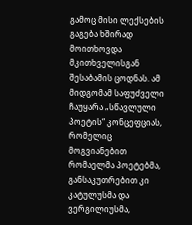გამოც მისი ლექსების გაგება ხშირად მოითხოვდა მკითხველისგან შესაბამის ცოდნას. ამ მიდგომამ საფუძველი ჩაუყარა „სწავლული პოეტის“ კონცეფციას, რომელიც მოგვიანებით რომაელმა პოეტებმა, განსაკუთრებით კი კატულუსმა და ვერგილიუსმა,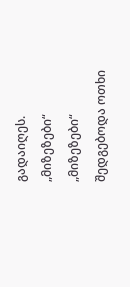გადაიღეს.
„მიზეზები“
„მიზეზები“ შედგებოდა ოთხი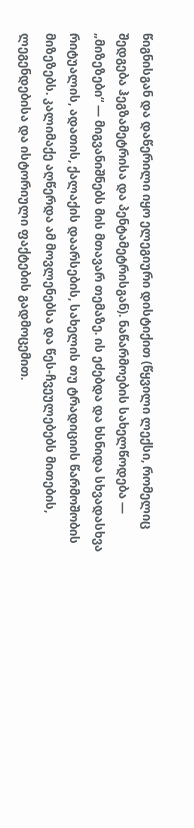წიგნისგან და დაწერილი იყო ელეგიური დისტიქით (წყვილი ლექსი, რომელიც შედგება ჰეგზამეტრისა და პენტამეტრისგან). ნაწარმოების სახელწოდება — „მიზეზები“ — მიგვანიშნებს მის მთავარ თემაზე. ის ეძებდა და ხსნიდა სხვადასხვა რიტუალის, ადათის, ქალაქის დაარსების, სახელის თუ ტრადიციის წარმოშობის მიზეზებს. კალიმაქე აღწერდა ამ მოვლენებსა და წეს-ჩვეულებებს მითების, ლეგენდებისა და ისტორიული ფაქტების გადმოცემით.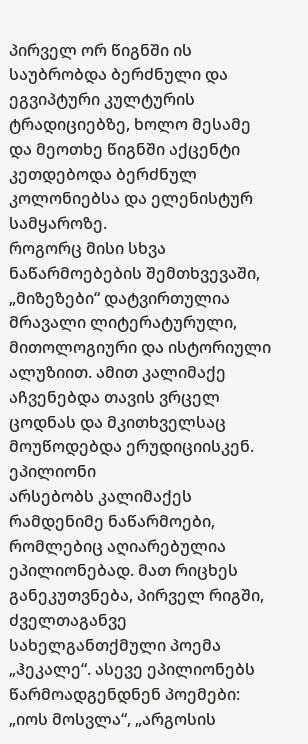პირველ ორ წიგნში ის საუბრობდა ბერძნული და ეგვიპტური კულტურის ტრადიციებზე, ხოლო მესამე და მეოთხე წიგნში აქცენტი კეთდებოდა ბერძნულ კოლონიებსა და ელენისტურ სამყაროზე.
როგორც მისი სხვა ნაწარმოებების შემთხვევაში, „მიზეზები“ დატვირთულია მრავალი ლიტერატურული, მითოლოგიური და ისტორიული ალუზიით. ამით კალიმაქე აჩვენებდა თავის ვრცელ ცოდნას და მკითხველსაც მოუწოდებდა ერუდიციისკენ.
ეპილიონი
არსებობს კალიმაქეს რამდენიმე ნაწარმოები, რომლებიც აღიარებულია ეპილიონებად. მათ რიცხეს განეკუთვნება, პირველ რიგში, ძველთაგანვე სახელგანთქმული პოემა „ჰეკალე“. ასევე ეპილიონებს წარმოადგენდნენ პოემები: „იოს მოსვლა“, „არგოსის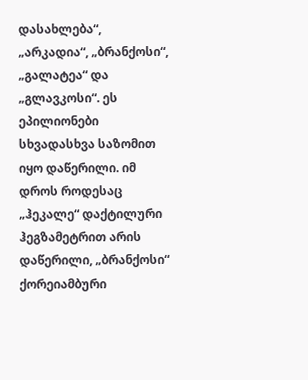დასახლება“, „არკადია“, „ბრანქოსი“, „გალატეა“ და „გლავკოსი“. ეს ეპილიონები სხვადასხვა საზომით იყო დაწერილი. იმ დროს როდესაც „ჰეკალე“ დაქტილური ჰეგზამეტრით არის დაწერილი, „ბრანქოსი“ ქორეიამბური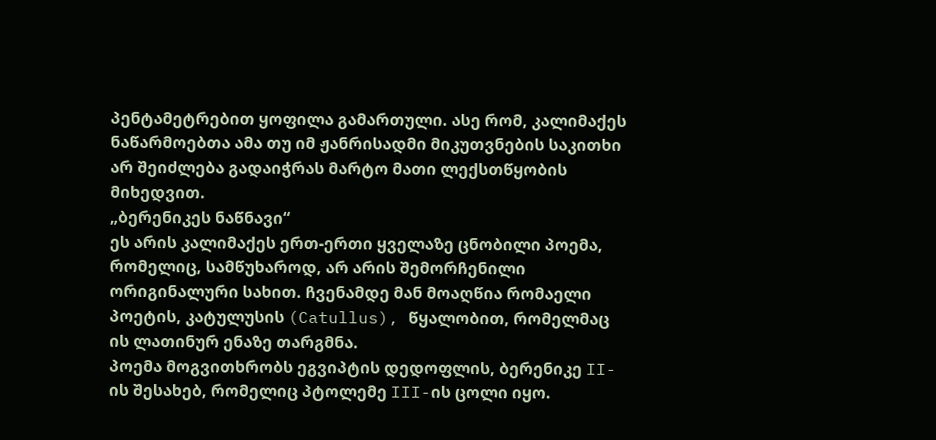პენტამეტრებით ყოფილა გამართული. ასე რომ, კალიმაქეს ნაწარმოებთა ამა თუ იმ ჟანრისადმი მიკუთვნების საკითხი არ შეიძლება გადაიჭრას მარტო მათი ლექსთწყობის მიხედვით.
„ბერენიკეს ნაწნავი“
ეს არის კალიმაქეს ერთ-ერთი ყველაზე ცნობილი პოემა, რომელიც, სამწუხაროდ, არ არის შემორჩენილი ორიგინალური სახით. ჩვენამდე მან მოაღწია რომაელი პოეტის, კატულუსის (Catullus), წყალობით, რომელმაც ის ლათინურ ენაზე თარგმნა.
პოემა მოგვითხრობს ეგვიპტის დედოფლის, ბერენიკე II-ის შესახებ, რომელიც პტოლემე III-ის ცოლი იყო.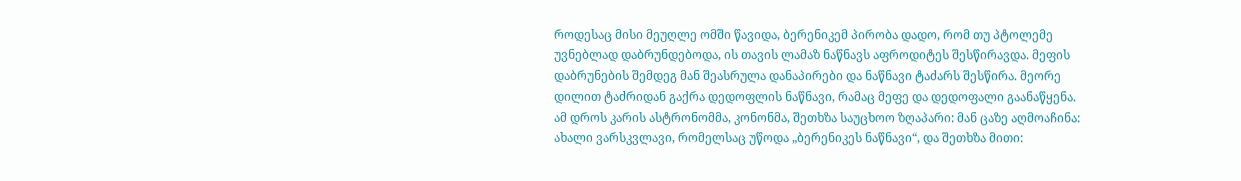როდესაც მისი მეუღლე ომში წავიდა, ბერენიკემ პირობა დადო, რომ თუ პტოლემე უვნებლად დაბრუნდებოდა, ის თავის ლამაზ ნაწნავს აფროდიტეს შესწირავდა. მეფის დაბრუნების შემდეგ მან შეასრულა დანაპირები და ნაწნავი ტაძარს შესწირა. მეორე დილით ტაძრიდან გაქრა დედოფლის ნაწნავი, რამაც მეფე და დედოფალი გაანაწყენა. ამ დროს კარის ასტრონომმა, კონონმა, შეთხზა საუცხოო ზღაპარი: მან ცაზე აღმოაჩინა: ახალი ვარსკვლავი, რომელსაც უწოდა „ბერენიკეს ნაწნავი“, და შეთხზა მითი: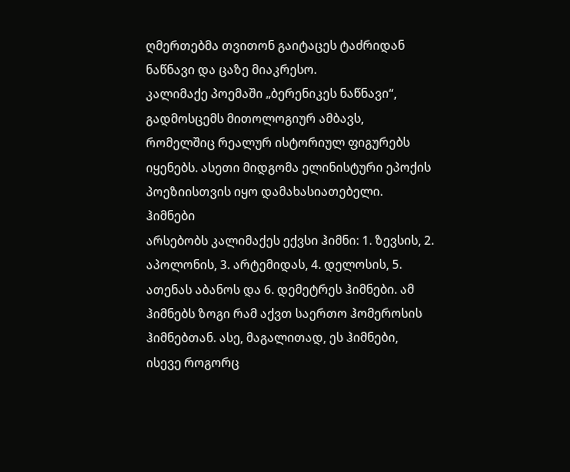ღმერთებმა თვითონ გაიტაცეს ტაძრიდან ნაწნავი და ცაზე მიაკრესო.
კალიმაქე პოემაში „ბერენიკეს ნაწნავი“, გადმოსცემს მითოლოგიურ ამბავს, რომელშიც რეალურ ისტორიულ ფიგურებს იყენებს. ასეთი მიდგომა ელინისტური ეპოქის პოეზიისთვის იყო დამახასიათებელი.
ჰიმნები
არსებობს კალიმაქეს ექვსი ჰიმნი: 1. ზევსის, 2. აპოლონის, 3. არტემიდას, 4. დელოსის, 5. ათენას აბანოს და 6. დემეტრეს ჰიმნები. ამ ჰიმნებს ზოგი რამ აქვთ საერთო ჰომეროსის ჰიმნებთან. ასე, მაგალითად, ეს ჰიმნები, ისევე როგორც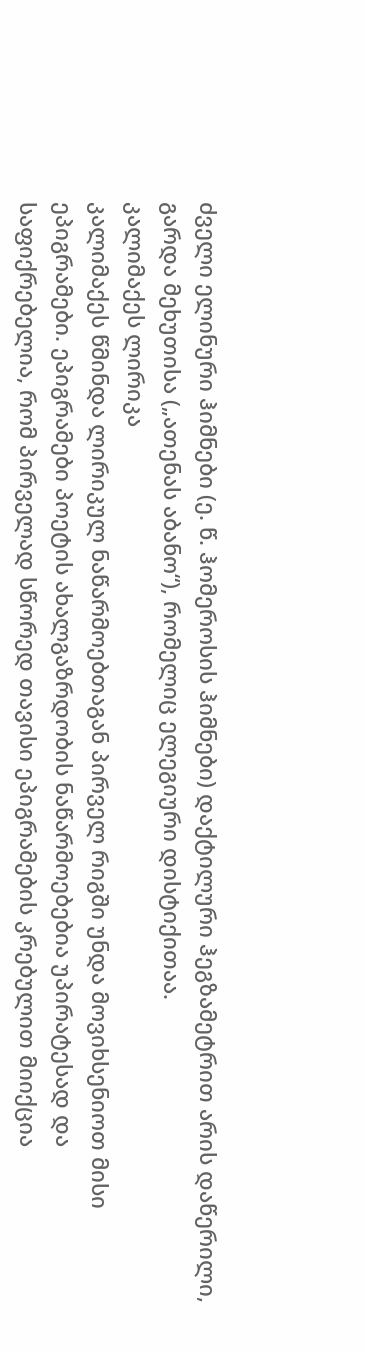ძველი ელინური ჰიმნები (ე. წ. ჰომეროსის ჰიმნები) დაქტილური ჰეგზამეტრით არის დაწერილი, გარდა მეხუთისა („ათენას აბანო“), რომელიც ელეგიური დისტიქითაა.
კალიმაქეს ლირიკა
კალიმაქეს წმინდა ლირიკულ ნაწარმოებთაგან პირველ რიგში უნდა მოვიხსენიოთ მისი ეპიგრამები. ეპიგრამები პოეტის ახალგაზრდობის ნაწარმოებებია უპირატესად და საფიქრებელია, რომ პირველად სწორედ თავისი ეპიგრამების კრებულით მიიქცია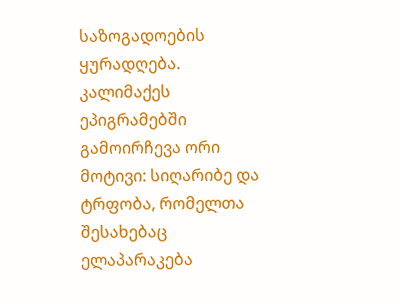საზოგადოების ყურადღება.
კალიმაქეს ეპიგრამებში გამოირჩევა ორი მოტივი: სიღარიბე და ტრფობა, რომელთა შესახებაც ელაპარაკება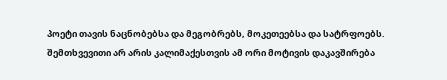პოეტი თავის ნაცნობებსა და მეგობრებს, მოკეთეებსა და სატრფოებს. შემთხვევითი არ არის კალიმაქესთვის ამ ორი მოტივის დაკავშირება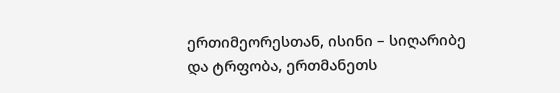ერთიმეორესთან, ისინი – სიღარიბე და ტრფობა, ერთმანეთს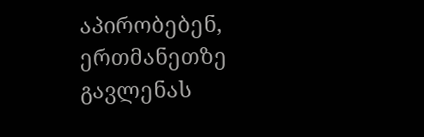აპირობებენ, ერთმანეთზე გავლენას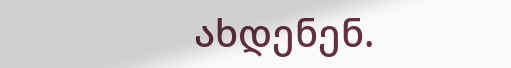ახდენენ.